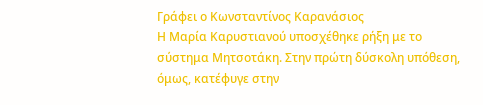Γράφει ο Κωνσταντίνος Καρανάσιος
Η Μαρία Καρυστιανού υποσχέθηκε ρήξη με το σύστημα Μητσοτάκη. Στην πρώτη δύσκολη υπόθεση, όμως, κατέφυγε στην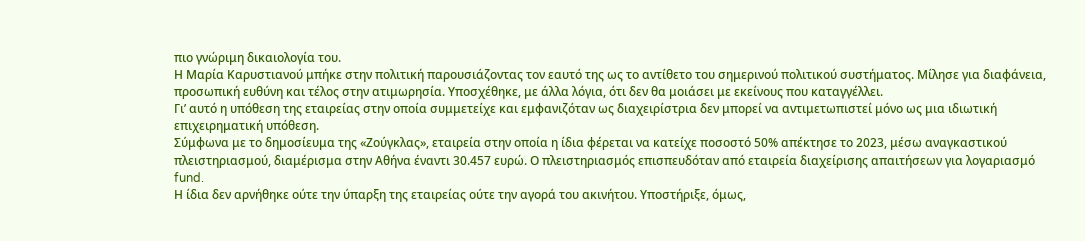πιο γνώριμη δικαιολογία του.
Η Μαρία Καρυστιανού μπήκε στην πολιτική παρουσιάζοντας τον εαυτό της ως το αντίθετο του σημερινού πολιτικού συστήματος. Μίλησε για διαφάνεια, προσωπική ευθύνη και τέλος στην ατιμωρησία. Υποσχέθηκε, με άλλα λόγια, ότι δεν θα μοιάσει με εκείνους που καταγγέλλει.
Γι’ αυτό η υπόθεση της εταιρείας στην οποία συμμετείχε και εμφανιζόταν ως διαχειρίστρια δεν μπορεί να αντιμετωπιστεί μόνο ως μια ιδιωτική επιχειρηματική υπόθεση.
Σύμφωνα με το δημοσίευμα της «Ζούγκλας», εταιρεία στην οποία η ίδια φέρεται να κατείχε ποσοστό 50% απέκτησε το 2023, μέσω αναγκαστικού πλειστηριασμού, διαμέρισμα στην Αθήνα έναντι 30.457 ευρώ. Ο πλειστηριασμός επισπευδόταν από εταιρεία διαχείρισης απαιτήσεων για λογαριασμό fund.
Η ίδια δεν αρνήθηκε ούτε την ύπαρξη της εταιρείας ούτε την αγορά του ακινήτου. Υποστήριξε, όμως,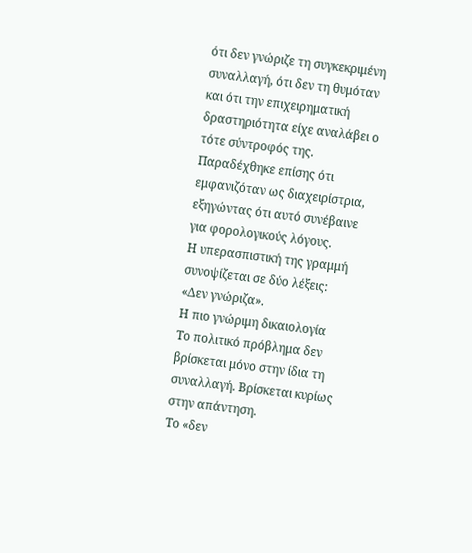ότι δεν γνώριζε τη συγκεκριμένη συναλλαγή, ότι δεν τη θυμόταν και ότι την επιχειρηματική δραστηριότητα είχε αναλάβει ο τότε σύντροφός της. Παραδέχθηκε επίσης ότι εμφανιζόταν ως διαχειρίστρια, εξηγώντας ότι αυτό συνέβαινε για φορολογικούς λόγους.
Η υπερασπιστική της γραμμή συνοψίζεται σε δύο λέξεις:
«Δεν γνώριζα».
Η πιο γνώριμη δικαιολογία
Το πολιτικό πρόβλημα δεν βρίσκεται μόνο στην ίδια τη συναλλαγή. Βρίσκεται κυρίως στην απάντηση.
Το «δεν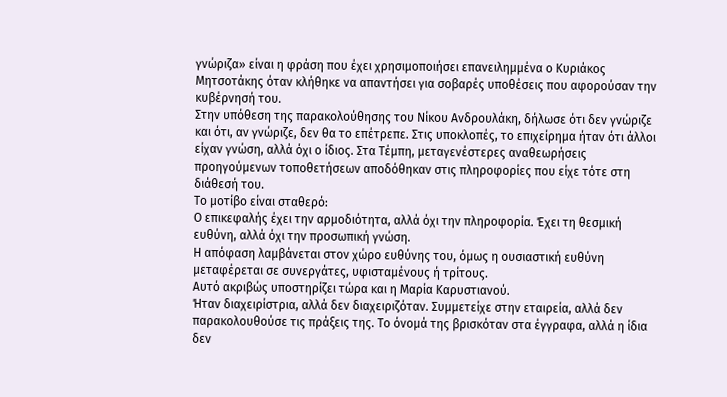γνώριζα» είναι η φράση που έχει χρησιμοποιήσει επανειλημμένα ο Κυριάκος Μητσοτάκης όταν κλήθηκε να απαντήσει για σοβαρές υποθέσεις που αφορούσαν την κυβέρνησή του.
Στην υπόθεση της παρακολούθησης του Νίκου Ανδρουλάκη, δήλωσε ότι δεν γνώριζε και ότι, αν γνώριζε, δεν θα το επέτρεπε. Στις υποκλοπές, το επιχείρημα ήταν ότι άλλοι είχαν γνώση, αλλά όχι ο ίδιος. Στα Τέμπη, μεταγενέστερες αναθεωρήσεις προηγούμενων τοποθετήσεων αποδόθηκαν στις πληροφορίες που είχε τότε στη διάθεσή του.
Το μοτίβο είναι σταθερό:
Ο επικεφαλής έχει την αρμοδιότητα, αλλά όχι την πληροφορία. Έχει τη θεσμική ευθύνη, αλλά όχι την προσωπική γνώση.
Η απόφαση λαμβάνεται στον χώρο ευθύνης του, όμως η ουσιαστική ευθύνη μεταφέρεται σε συνεργάτες, υφισταμένους ή τρίτους.
Αυτό ακριβώς υποστηρίζει τώρα και η Μαρία Καρυστιανού.
Ήταν διαχειρίστρια, αλλά δεν διαχειριζόταν. Συμμετείχε στην εταιρεία, αλλά δεν παρακολουθούσε τις πράξεις της. Το όνομά της βρισκόταν στα έγγραφα, αλλά η ίδια δεν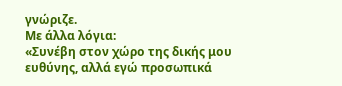γνώριζε.
Με άλλα λόγια:
«Συνέβη στον χώρο της δικής μου ευθύνης, αλλά εγώ προσωπικά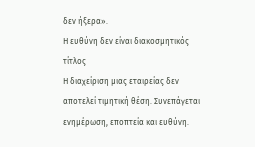δεν ήξερα».
Η ευθύνη δεν είναι διακοσμητικός τίτλος
Η διαχείριση μιας εταιρείας δεν αποτελεί τιμητική θέση. Συνεπάγεται ενημέρωση, εποπτεία και ευθύνη.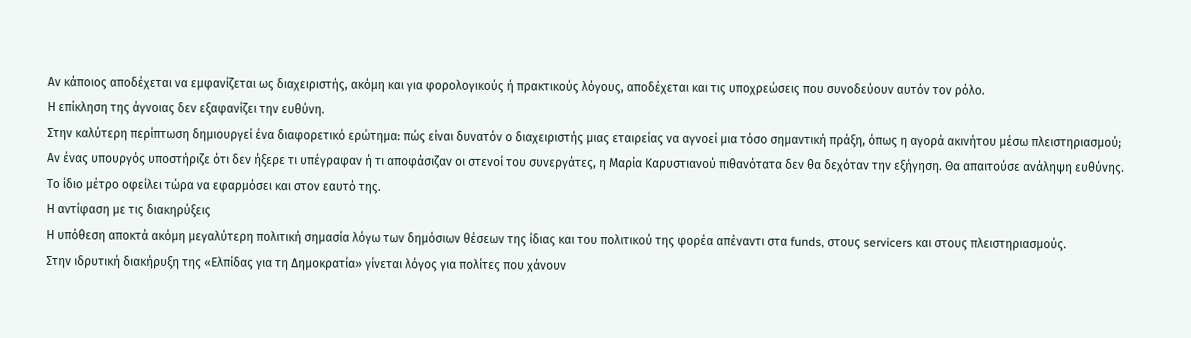Αν κάποιος αποδέχεται να εμφανίζεται ως διαχειριστής, ακόμη και για φορολογικούς ή πρακτικούς λόγους, αποδέχεται και τις υποχρεώσεις που συνοδεύουν αυτόν τον ρόλο.
Η επίκληση της άγνοιας δεν εξαφανίζει την ευθύνη.
Στην καλύτερη περίπτωση δημιουργεί ένα διαφορετικό ερώτημα: πώς είναι δυνατόν ο διαχειριστής μιας εταιρείας να αγνοεί μια τόσο σημαντική πράξη, όπως η αγορά ακινήτου μέσω πλειστηριασμού;
Αν ένας υπουργός υποστήριζε ότι δεν ήξερε τι υπέγραφαν ή τι αποφάσιζαν οι στενοί του συνεργάτες, η Μαρία Καρυστιανού πιθανότατα δεν θα δεχόταν την εξήγηση. Θα απαιτούσε ανάληψη ευθύνης.
Το ίδιο μέτρο οφείλει τώρα να εφαρμόσει και στον εαυτό της.
Η αντίφαση με τις διακηρύξεις
Η υπόθεση αποκτά ακόμη μεγαλύτερη πολιτική σημασία λόγω των δημόσιων θέσεων της ίδιας και του πολιτικού της φορέα απέναντι στα funds, στους servicers και στους πλειστηριασμούς.
Στην ιδρυτική διακήρυξη της «Ελπίδας για τη Δημοκρατία» γίνεται λόγος για πολίτες που χάνουν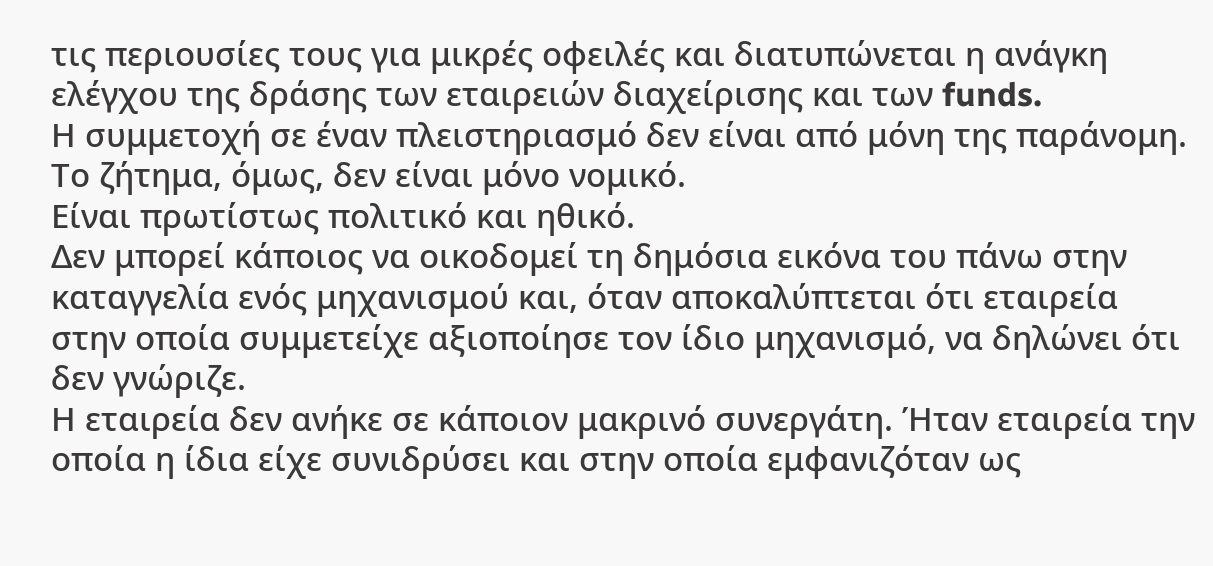τις περιουσίες τους για μικρές οφειλές και διατυπώνεται η ανάγκη ελέγχου της δράσης των εταιρειών διαχείρισης και των funds.
Η συμμετοχή σε έναν πλειστηριασμό δεν είναι από μόνη της παράνομη. Το ζήτημα, όμως, δεν είναι μόνο νομικό.
Είναι πρωτίστως πολιτικό και ηθικό.
Δεν μπορεί κάποιος να οικοδομεί τη δημόσια εικόνα του πάνω στην καταγγελία ενός μηχανισμού και, όταν αποκαλύπτεται ότι εταιρεία στην οποία συμμετείχε αξιοποίησε τον ίδιο μηχανισμό, να δηλώνει ότι δεν γνώριζε.
Η εταιρεία δεν ανήκε σε κάποιον μακρινό συνεργάτη. Ήταν εταιρεία την οποία η ίδια είχε συνιδρύσει και στην οποία εμφανιζόταν ως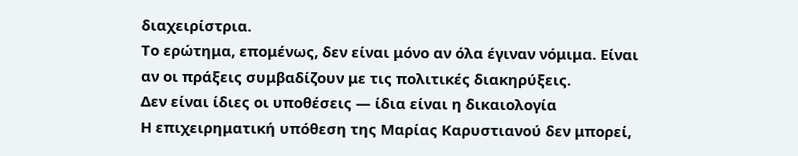διαχειρίστρια.
Το ερώτημα, επομένως, δεν είναι μόνο αν όλα έγιναν νόμιμα. Είναι αν οι πράξεις συμβαδίζουν με τις πολιτικές διακηρύξεις.
Δεν είναι ίδιες οι υποθέσεις — ίδια είναι η δικαιολογία
Η επιχειρηματική υπόθεση της Μαρίας Καρυστιανού δεν μπορεί,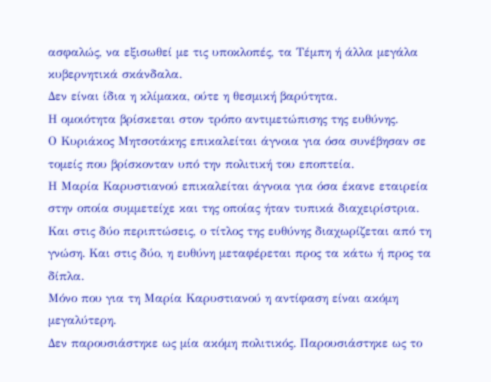ασφαλώς, να εξισωθεί με τις υποκλοπές, τα Τέμπη ή άλλα μεγάλα κυβερνητικά σκάνδαλα.
Δεν είναι ίδια η κλίμακα, ούτε η θεσμική βαρύτητα.
Η ομοιότητα βρίσκεται στον τρόπο αντιμετώπισης της ευθύνης.
Ο Κυριάκος Μητσοτάκης επικαλείται άγνοια για όσα συνέβησαν σε τομείς που βρίσκονταν υπό την πολιτική του εποπτεία.
Η Μαρία Καρυστιανού επικαλείται άγνοια για όσα έκανε εταιρεία στην οποία συμμετείχε και της οποίας ήταν τυπικά διαχειρίστρια.
Και στις δύο περιπτώσεις, ο τίτλος της ευθύνης διαχωρίζεται από τη γνώση. Και στις δύο, η ευθύνη μεταφέρεται προς τα κάτω ή προς τα δίπλα.
Μόνο που για τη Μαρία Καρυστιανού η αντίφαση είναι ακόμη μεγαλύτερη.
Δεν παρουσιάστηκε ως μία ακόμη πολιτικός. Παρουσιάστηκε ως το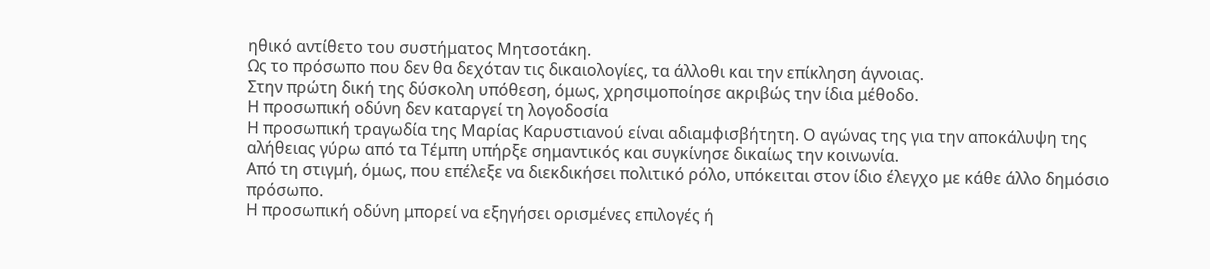ηθικό αντίθετο του συστήματος Μητσοτάκη.
Ως το πρόσωπο που δεν θα δεχόταν τις δικαιολογίες, τα άλλοθι και την επίκληση άγνοιας.
Στην πρώτη δική της δύσκολη υπόθεση, όμως, χρησιμοποίησε ακριβώς την ίδια μέθοδο.
Η προσωπική οδύνη δεν καταργεί τη λογοδοσία
Η προσωπική τραγωδία της Μαρίας Καρυστιανού είναι αδιαμφισβήτητη. Ο αγώνας της για την αποκάλυψη της αλήθειας γύρω από τα Τέμπη υπήρξε σημαντικός και συγκίνησε δικαίως την κοινωνία.
Από τη στιγμή, όμως, που επέλεξε να διεκδικήσει πολιτικό ρόλο, υπόκειται στον ίδιο έλεγχο με κάθε άλλο δημόσιο πρόσωπο.
Η προσωπική οδύνη μπορεί να εξηγήσει ορισμένες επιλογές ή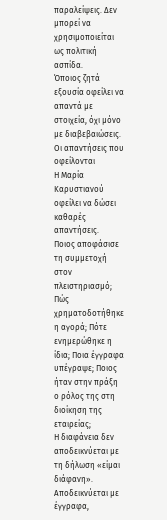παραλείψεις. Δεν μπορεί να χρησιμοποιείται ως πολιτική ασπίδα.
Όποιος ζητά εξουσία οφείλει να απαντά με στοιχεία, όχι μόνο με διαβεβαιώσεις.
Οι απαντήσεις που οφείλονται
Η Μαρία Καρυστιανού οφείλει να δώσει καθαρές απαντήσεις.
Ποιος αποφάσισε τη συμμετοχή στον πλειστηριασμό; Πώς χρηματοδοτήθηκε η αγορά; Πότε ενημερώθηκε η ίδια; Ποια έγγραφα υπέγραψε; Ποιος ήταν στην πράξη ο ρόλος της στη διοίκηση της εταιρείας;
Η διαφάνεια δεν αποδεικνύεται με τη δήλωση «είμαι διάφανη». Αποδεικνύεται με έγγραφα,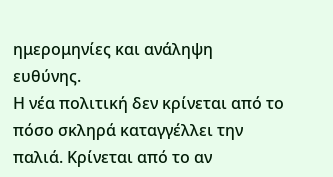ημερομηνίες και ανάληψη ευθύνης.
Η νέα πολιτική δεν κρίνεται από το πόσο σκληρά καταγγέλλει την παλιά. Κρίνεται από το αν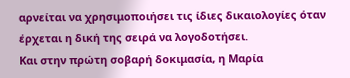αρνείται να χρησιμοποιήσει τις ίδιες δικαιολογίες όταν έρχεται η δική της σειρά να λογοδοτήσει.
Και στην πρώτη σοβαρή δοκιμασία, η Μαρία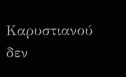Καρυστιανού δεν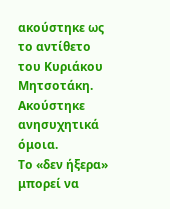ακούστηκε ως το αντίθετο του Κυριάκου Μητσοτάκη.
Ακούστηκε ανησυχητικά όμοια.
Το «δεν ήξερα» μπορεί να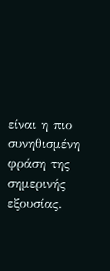είναι η πιο συνηθισμένη φράση της σημερινής εξουσίας.